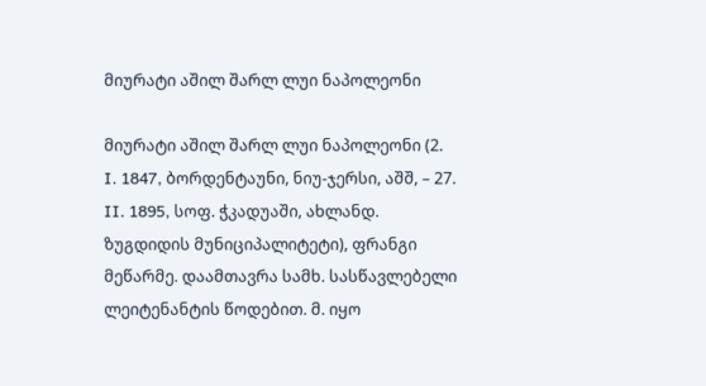მიურატი აშილ შარლ ლუი ნაპოლეონი

მიურატი აშილ შარლ ლუი ნაპოლეონი (2. I. 1847, ბორდენტაუნი, ნიუ-ჯერსი, აშშ, – 27. II. 1895, სოფ. ჭკადუაში, ახლანდ. ზუგდიდის მუნიციპალიტეტი), ფრანგი მეწარმე. დაამთავრა სამხ. სასწავლებელი ლეიტენანტის წოდებით. მ. იყო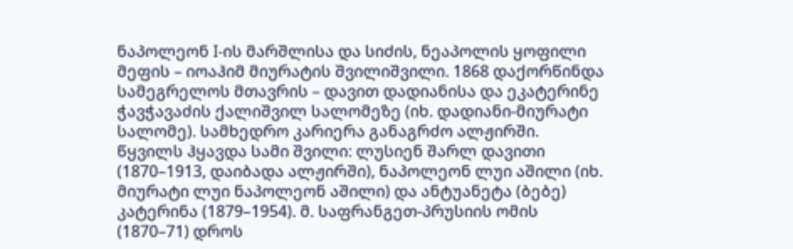ნაპოლეონ I-ის მარშლისა და სიძის, ნეაპოლის ყოფილი მეფის – იოაჰიმ მიურატის შვილიშვილი. 1868 დაქორწინდა სამეგრელოს მთავრის – დავით დადიანისა და ეკატერინე ჭავჭავაძის ქალიშვილ სალომეზე (იხ. დადიანი-მიურატი სალომე). სამხედრო კარიერა განაგრძო ალჟირში. წყვილს ჰყავდა სამი შვილი: ლუსიენ შარლ დავითი (1870–1913, დაიბადა ალჟირში), ნაპოლეონ ლუი აშილი (იხ. მიურატი ლუი ნაპოლეონ აშილი) და ანტუანეტა (ბებე) კატერინა (1879–1954). მ. საფრანგეთ-პრუსიის ომის (1870–71) დროს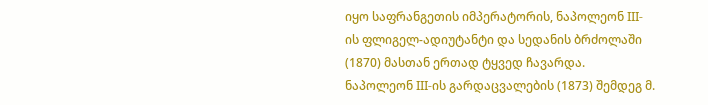იყო საფრანგეთის იმპერატორის, ნაპოლეონ III-ის ფლიგელ-ადიუტანტი და სედანის ბრძოლაში (1870) მასთან ერთად ტყვედ ჩავარდა. ნაპოლეონ III-ის გარდაცვალების (1873) შემდეგ მ.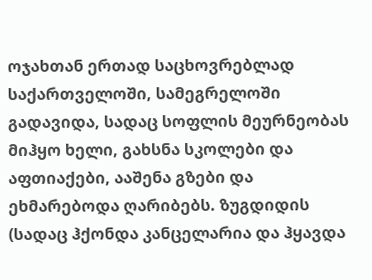ოჯახთან ერთად საცხოვრებლად საქართველოში, სამეგრელოში გადავიდა, სადაც სოფლის მეურნეობას მიჰყო ხელი, გახსნა სკოლები და აფთიაქები, ააშენა გზები და ეხმარებოდა ღარიბებს. ზუგდიდის (სადაც ჰქონდა კანცელარია და ჰყავდა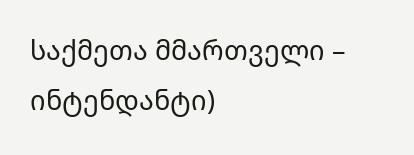საქმეთა მმართველი – ინტენდანტი)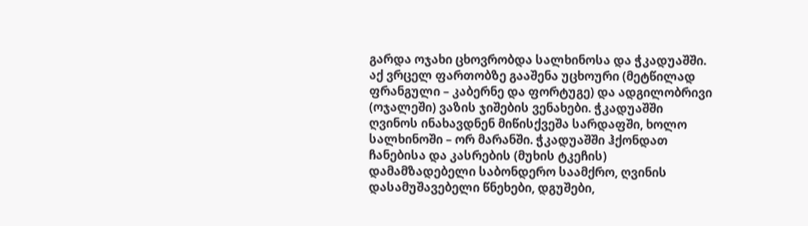გარდა ოჯახი ცხოვრობდა სალხინოსა და ჭკადუაშში. აქ ვრცელ ფართობზე გააშენა უცხოური (მეტწილად ფრანგული – კაბერნე და ფორტუგე) და ადგილობრივი (ოჯალეში) ვაზის ჯიშების ვენახები. ჭკადუაშში ღვინოს ინახავდნენ მიწისქვეშა სარდაფში, ხოლო სალხინოში – ორ მარანში. ჭკადუაშში ჰქონდათ ჩანებისა და კასრების (მუხის ტკეჩის) დამამზადებელი საბონდერო საამქრო, ღვინის დასამუშავებელი წნეხები, დგუშები,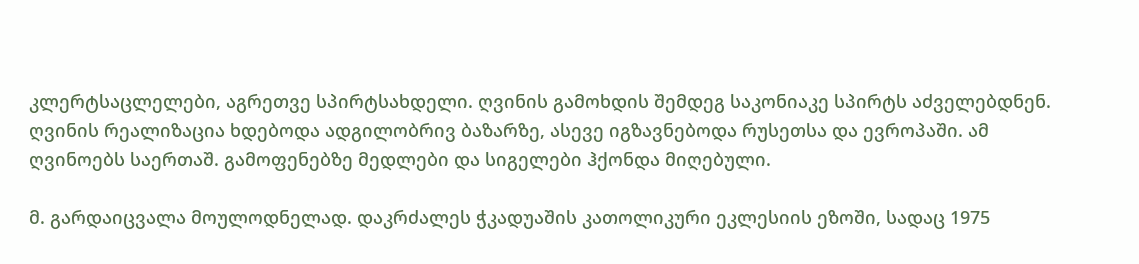კლერტსაცლელები, აგრეთვე სპირტსახდელი. ღვინის გამოხდის შემდეგ საკონიაკე სპირტს აძველებდნენ. ღვინის რეალიზაცია ხდებოდა ადგილობრივ ბაზარზე, ასევე იგზავნებოდა რუსეთსა და ევროპაში. ამ ღვინოებს საერთაშ. გამოფენებზე მედლები და სიგელები ჰქონდა მიღებული.

მ. გარდაიცვალა მოულოდნელად. დაკრძალეს ჭკადუაშის კათოლიკური ეკლესიის ეზოში, სადაც 1975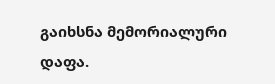გაიხსნა მემორიალური დაფა.